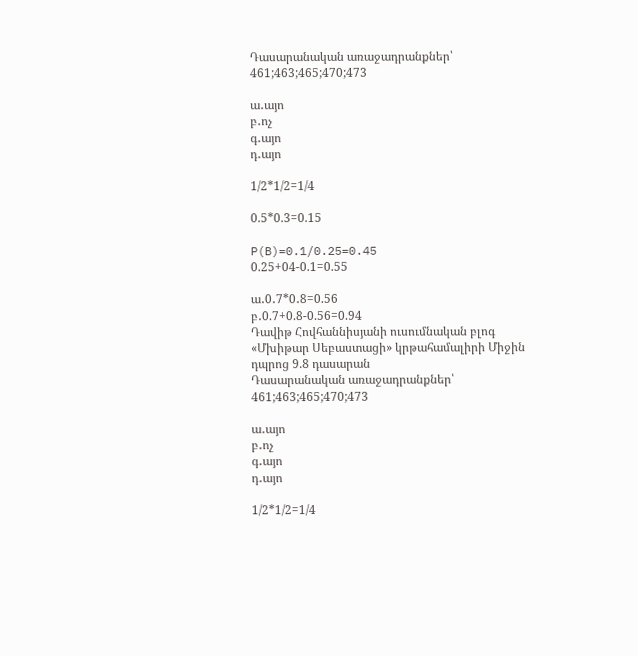Դասարանական առաջադրանքներ՝ 461;463;465;470;473

ա․այո
բ․ոչ
գ․այո
դ․այո

1/2*1/2=1/4

0.5*0.3=0.15

P(B)=0.1/0.25=0.45
0.25+04-0.1=0.55

ա․0․7*0․8=0.56
բ․0.7+0.8-0.56=0.94
Դավիթ Հովհաննիսյանի ուսումնական բլոգ
«Մխիթար Սեբաստացի» կրթահամալիրի Միջին դպրոց 9.8 դասարան
Դասարանական առաջադրանքներ՝ 461;463;465;470;473

ա․այո
բ․ոչ
գ․այո
դ․այո

1/2*1/2=1/4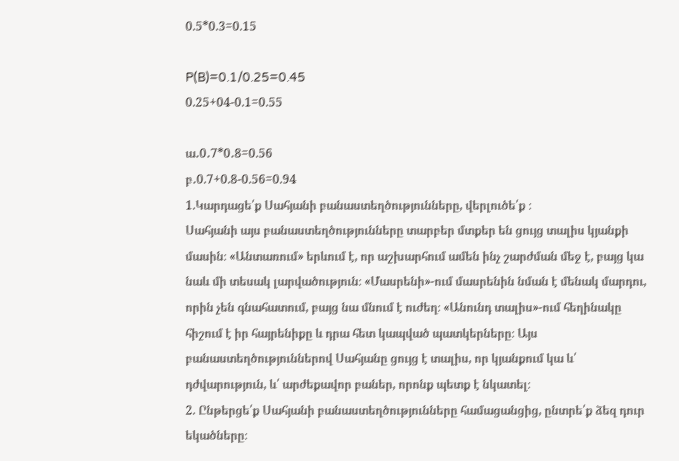0.5*0.3=0.15

P(B)=0.1/0.25=0.45
0.25+04-0.1=0.55

ա․0․7*0․8=0.56
բ․0.7+0.8-0.56=0.94
1.Կարդացե՛ք Սահյանի բանաստեղծությունները, վերլուծե՛ք ։
Սահյանի այս բանաստեղծությունները տարբեր մտքեր են ցույց տալիս կյանքի մասին։ «Անտառում» երևում է, որ աշխարհում ամեն ինչ շարժման մեջ է, բայց կա նաև մի տեսակ լարվածություն։ «Մասրենի»-ում մասրենին նման է մենակ մարդու, որին չեն գնահատում, բայց նա մնում է ուժեղ։ «Անունդ տալիս»-ում հեղինակը հիշում է իր հայրենիքը և դրա հետ կապված պատկերները։ Այս բանաստեղծություններով Սահյանը ցույց է տալիս, որ կյանքում կա և՛ դժվարություն, և՛ արժեքավոր բաներ, որոնք պետք է նկատել։
2. Ընթերցե՛ք Սահյանի բանաստեղծությունները համացանցից, ընտրե՛ք ձեզ դուր եկածները։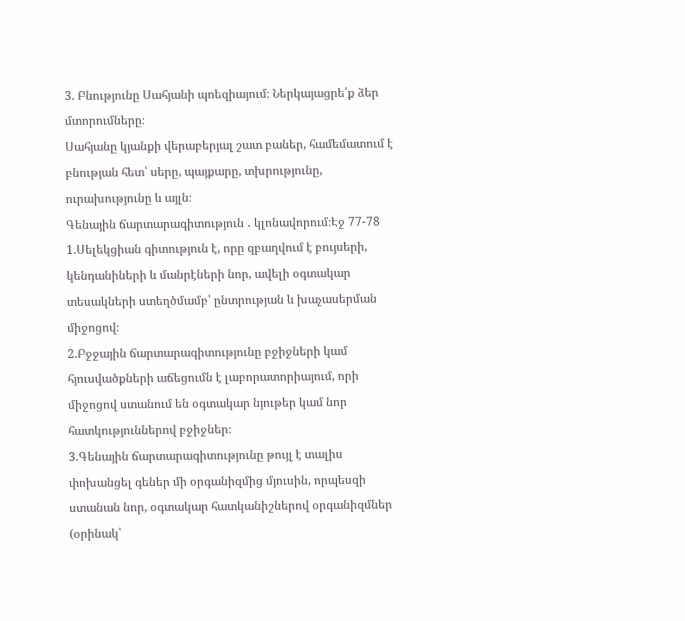3. Բնությունը Սահյանի պոեզիայում։ Ներկայացրե՛ք ձեր մտորումները։
Սահյանը կյանքի վերաբերյալ շատ բաներ, համեմատում է բնության հետ՝ սերը, պայքարը, տխրությունը, ուրախությունը և այլն։
Գենային ճարտարագիտություն ․ կլոնավորում։Էջ 77-78
1.Սելեկցիան գիտություն է, որը զբաղվում է բույսերի, կենդանիների և մանրէների նոր, ավելի օգտակար տեսակների ստեղծմամբ՝ ընտրության և խաչասերման միջոցով։
2.Բջջային ճարտարագիտությունը բջիջների կամ հյուսվածքների աճեցումն է լաբորատորիայում, որի միջոցով ստանում են օգտակար նյութեր կամ նոր հատկություններով բջիջներ։
3.Գենային ճարտարագիտությունը թույլ է տալիս փոխանցել գեներ մի օրգանիզմից մյուսին, որպեսզի ստանան նոր, օգտակար հատկանիշներով օրգանիզմներ (օրինակ՝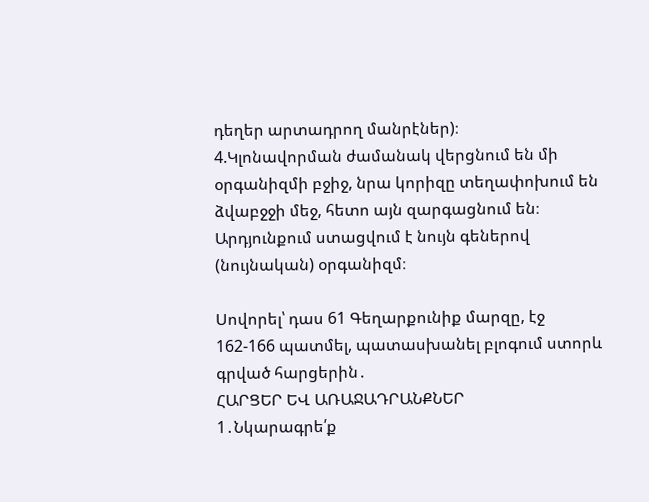դեղեր արտադրող մանրէներ)։
4.Կլոնավորման ժամանակ վերցնում են մի օրգանիզմի բջիջ, նրա կորիզը տեղափոխում են ձվաբջջի մեջ, հետո այն զարգացնում են։ Արդյունքում ստացվում է նույն գեներով (նույնական) օրգանիզմ։

Սովորել՝ դաս 61 Գեղարքունիք մարզը, էջ 162-166 պատմել, պատասխանել բլոգում ստորև գրված հարցերին․
ՀԱՐՑԵՐ ԵՎ ԱՌԱՋԱԴՐԱՆՔՆԵՐ
1․Նկարագրե՛ք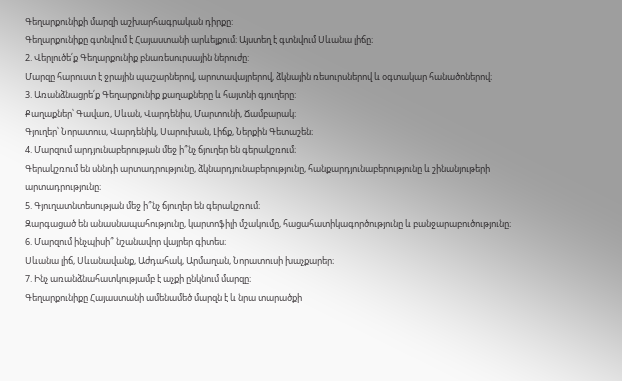Գեղարքունիքի մարզի աշխարհագրական դիրքը:
Գեղարքունիքը գտնվում է Հայաստանի արևելքում։ Այստեղ է գտնվում Սևանա լիճը։
2. Վերլուծե՛ք Գեղարքունիք բնառեսուրսային ներուժը:
Մարզը հարուստ է ջրային պաշարներով, արոտավայրերով, ձկնային ռեսուրսներով և օգտակար հանածոներով։
3. Առանձնացրե՛ք Գեղարքունիք քաղաքները և հայտնի գյուղերը:
Քաղաքներ՝ Գավառ, Սևան, Վարդենիս, Մարտունի, Ճամբարակ։
Գյուղեր՝ Նորատուս, Վարդենիկ, Սարուխան, Լիճք, Ներքին Գետաշեն։
4. Մարզում արդյունաբերության մեջ ի՞նչ ճյուղեր են գերակշռում։
Գերակշռում են սննդի արտադրությունը, ձկնարդյունաբերությունը, հանքարդյունաբերությունը և շինանյութերի արտադրությունը։
5. Գյուղատնտեսության մեջ ի՞նչ ճյուղեր են գերակշռում։
Զարգացած են անասնապահությունը, կարտոֆիլի մշակումը, հացահատիկագործությունը և բանջարաբուծությունը։
6. Մարզում ինչպիսի՞ նշանավոր վայրեր գիտես։
Սևանա լիճ, Սևանավանք, Աժդահակ, Արմաղան, Նորատուսի խաչքարեր։
7. Ինչ առանձնահատկությամբ է աչքի ընկնում մարզը։
Գեղարքունիքը Հայաստանի ամենամեծ մարզն է և նրա տարածքի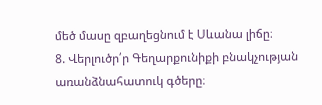մեծ մասը զբաղեցնում է Սևանա լիճը։
8. Վերլուծր՛ր Գեղարքունիքի բնակչության առանձնահատուկ գծերը։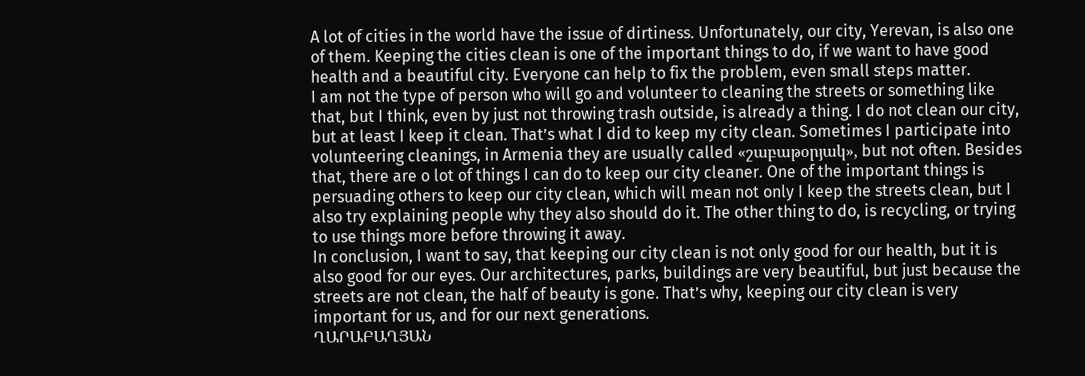A lot of cities in the world have the issue of dirtiness. Unfortunately, our city, Yerevan, is also one of them. Keeping the cities clean is one of the important things to do, if we want to have good health and a beautiful city. Everyone can help to fix the problem, even small steps matter.
I am not the type of person who will go and volunteer to cleaning the streets or something like that, but I think, even by just not throwing trash outside, is already a thing. I do not clean our city, but at least I keep it clean. That’s what I did to keep my city clean. Sometimes I participate into volunteering cleanings, in Armenia they are usually called «շաբաթօրյակ», but not often. Besides that, there are o lot of things I can do to keep our city cleaner. One of the important things is persuading others to keep our city clean, which will mean not only I keep the streets clean, but I also try explaining people why they also should do it. The other thing to do, is recycling, or trying to use things more before throwing it away.
In conclusion, I want to say, that keeping our city clean is not only good for our health, but it is also good for our eyes. Our architectures, parks, buildings are very beautiful, but just because the streets are not clean, the half of beauty is gone. That’s why, keeping our city clean is very important for us, and for our next generations.
ՂԱՐԱԲԱՂՅԱՆ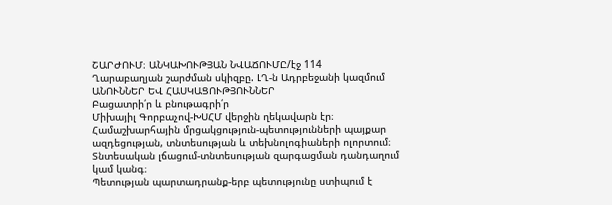ՇԱՐԺՈՒՄ։ ԱՆԿԱԽՈՒԹՅԱՆ ՆՎԱՃՈՒՄԸ/էջ 114
Ղարաբաղյան շարժման սկիզբը. ԼՂ-ն Ադրբեջանի կազմում
ԱՆՈՒՆՆԵՐ ԵՎ ՀԱՍԿԱՑՈՒԹՅՈՒՆՆԵՐ
Բացատրի՛ր և բնութագրի՛ր
Միխայիլ Գորբաչով-ԽՍՀՄ վերջին ղեկավարն էր։
Համաշխարհային մրցակցություն-պետությունների պայքար ազդեցության, տնտեսության և տեխնոլոգիաների ոլորտում։
Տնտեսական լճացում-տնտեսության զարգացման դանդաղում կամ կանգ։
Պետության պարտադրանք-երբ պետությունը ստիպում է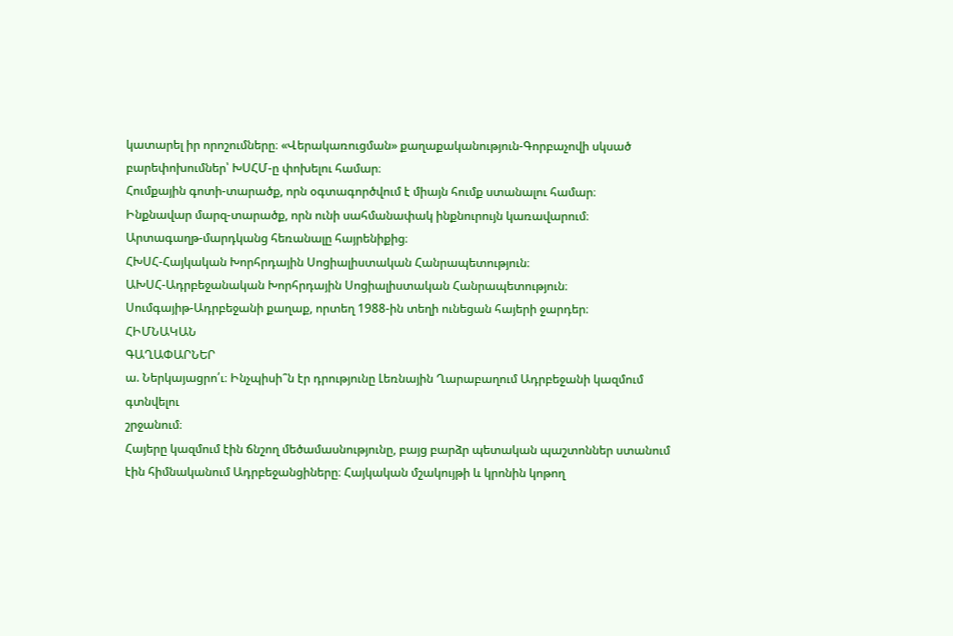կատարել իր որոշումները։ «Վերակառուցման» քաղաքականություն-Գորբաչովի սկսած բարեփոխումներ՝ ԽՍՀՄ-ը փոխելու համար։
Հումքային գոտի-տարածք, որն օգտագործվում է միայն հումք ստանալու համար։
Ինքնավար մարզ-տարածք, որն ունի սահմանափակ ինքնուրույն կառավարում։
Արտագաղթ-մարդկանց հեռանալը հայրենիքից։
ՀԽՍՀ-Հայկական Խորհրդային Սոցիալիստական Հանրապետություն։
ԱԽՍՀ-Ադրբեջանական Խորհրդային Սոցիալիստական Հանրապետություն։
Սումգայիթ-Ադրբեջանի քաղաք, որտեղ 1988-ին տեղի ունեցան հայերի ջարդեր։
ՀԻՄՆԱԿԱՆ
ԳԱՂԱՓԱՐՆԵՐ
ա. Ներկայացրո՛ւ։ Ինչպիսի՞ն էր դրությունը Լեռնային Ղարաբաղում Ադրբեջանի կազմում գտնվելու
շրջանում։
Հայերը կազմում էին ճնշող մեծամասնությունը, բայց բարձր պետական պաշտոններ ստանում էին հիմնականում Ադրբեջանցիները։ Հայկական մշակույթի և կրոնին կոթող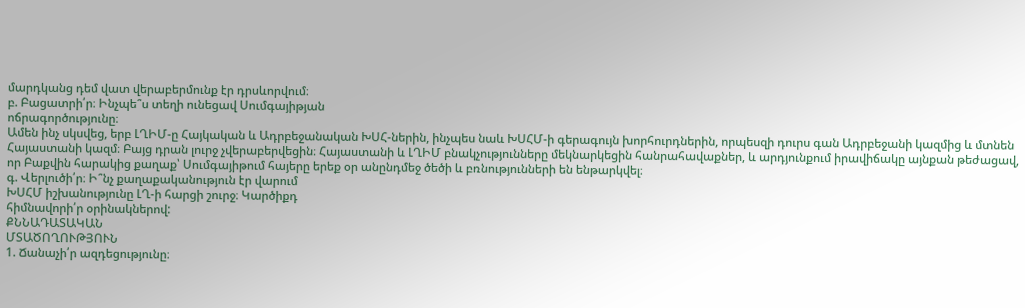մարդկանց դեմ վատ վերաբերմունք էր դրսևորվում։
բ. Բացատրի՛ր։ Ինչպե՞ս տեղի ունեցավ Սումգայիթյան
ոճրագործությունը։
Ամեն ինչ սկսվեց, երբ ԼՂԻՄ-ը Հայկական և Ադրբեջանական ԽՍՀ-ներին, ինչպես նաև ԽՍՀՄ-ի գերագույն խորհուրդներին, որպեսզի դուրս գան Ադրբեջանի կազմից և մտնեն Հայաստանի կազմ։ Բայց դրան լուրջ չվերաբերվեցին։ Հայաստանի և ԼՂԻՄ բնակչությունները մեկնարկեցին հանրահավաքներ, և արդյունքում իրավիճակը այնքան թեժացավ, որ Բաքվին հարակից քաղաք՝ Սումգայիթում հայերը երեք օր անընդմեջ ծեծի և բռնությունների են ենթարկվել։
գ. Վերլուծի՛ր։ Ի՞նչ քաղաքականություն էր վարում
ԽՍՀՄ իշխանությունը ԼՂ-ի հարցի շուրջ։ Կարծիքդ
հիմնավորի՛ր օրինակներով:
ՔՆՆԱԴԱՏԱԿԱՆ
ՄՏԱԾՈՂՈՒԹՅՈՒՆ
1. Ճանաչի՛ր ազդեցությունը։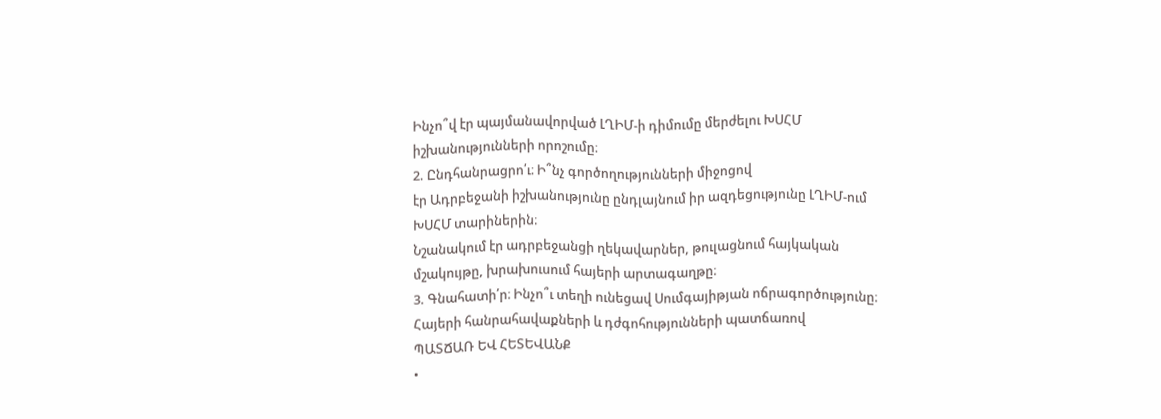Ինչո՞վ էր պայմանավորված ԼՂԻՄ-ի դիմումը մերժելու ԽՍՀՄ իշխանությունների որոշումը։
2. Ընդհանրացրո՛ւ։ Ի՞նչ գործողությունների միջոցով
էր Ադրբեջանի իշխանությունը ընդլայնում իր ազդեցությունը ԼՂԻՄ-ում ԽՍՀՄ տարիներին։
Նշանակում էր ադրբեջանցի ղեկավարներ, թուլացնում հայկական մշակույթը, խրախուսում հայերի արտագաղթը։
3. Գնահատի՛ր։ Ինչո՞ւ տեղի ունեցավ Սումգայիթյան ոճրագործությունը։
Հայերի հանրահավաքների և դժգոհությունների պատճառով
ՊԱՏՃԱՌ ԵՎ ՀԵՏԵՎԱՆՔ
•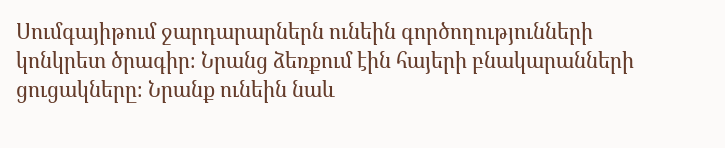Սումգայիթում ջարդարարներն ունեին գործողությունների կոնկրետ ծրագիր։ Նրանց ձեռքում էին հայերի բնակարանների ցուցակները։ Նրանք ունեին նաև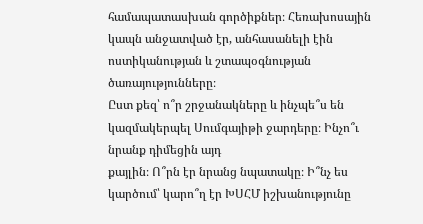համապատասխան գործիքներ։ Հեռախոսային կապն անջատված էր, անհասանելի էին ոստիկանության և շտապօգնության ծառայությունները։
Ըստ քեզ՝ ո՞ր շրջանակները և ինչպե՞ս են կազմակերպել Սումգայիթի ջարդերը։ Ինչո՞ւ նրանք դիմեցին այդ
քայլին։ Ո՞րն էր նրանց նպատակը։ Ի՞նչ ես կարծում՝ կարո՞ղ էր ԽՍՀՄ իշխանությունը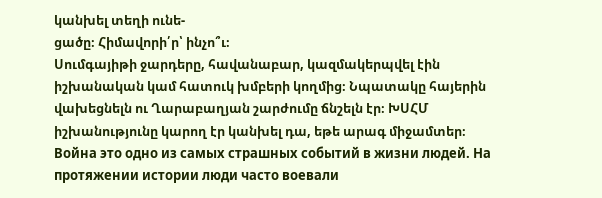կանխել տեղի ունե‑
ցածը։ Հիմավորի՛ր՝ ինչո՞ւ։
Սումգայիթի ջարդերը, հավանաբար, կազմակերպվել էին իշխանական կամ հատուկ խմբերի կողմից։ Նպատակը հայերին վախեցնելն ու Ղարաբաղյան շարժումը ճնշելն էր։ ԽՍՀՄ իշխանությունը կարող էր կանխել դա, եթե արագ միջամտեր։
Война это одно из самых страшных событий в жизни людей. На протяжении истории люди часто воевали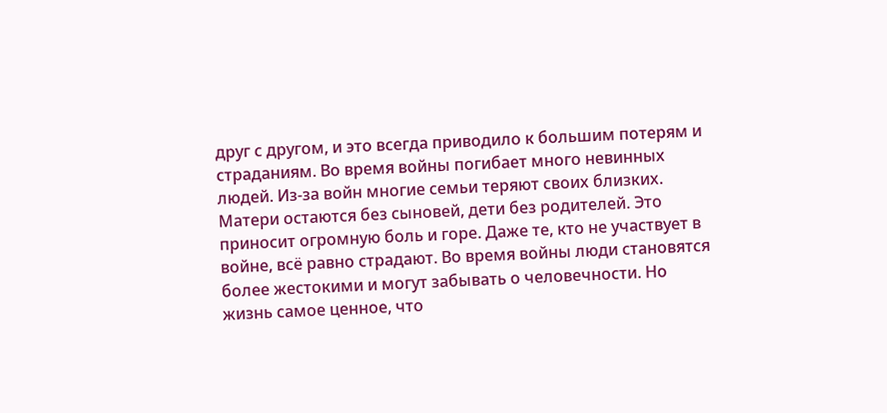друг с другом, и это всегда приводило к большим потерям и страданиям. Во время войны погибает много невинных людей. Из-за войн многие семьи теряют своих близких. Матери остаются без сыновей, дети без родителей. Это приносит огромную боль и горе. Даже те, кто не участвует в войне, всё равно страдают. Во время войны люди становятся более жестокими и могут забывать о человечности. Но жизнь самое ценное, что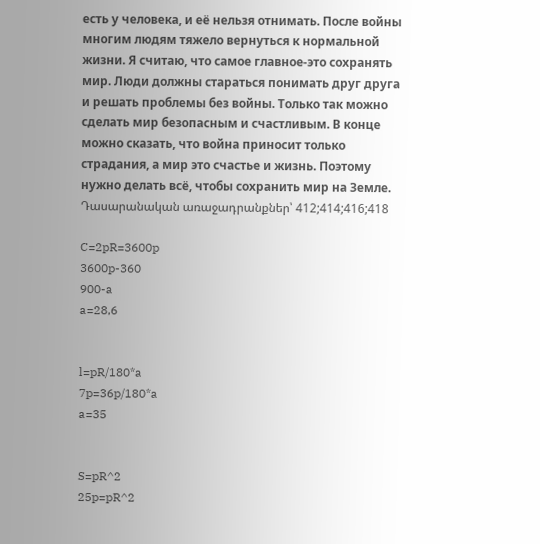есть у человека, и её нельзя отнимать. После войны многим людям тяжело вернуться к нормальной жизни. Я считаю, что самое главное-это сохранять мир. Люди должны стараться понимать друг друга и решать проблемы без войны. Только так можно сделать мир безопасным и счастливым. В конце можно сказать, что война приносит только страдания, а мир это счастье и жизнь. Поэтому нужно делать всё, чтобы сохранить мир на Земле.
Դասարանական առաջադրանքներ՝ 412;414;416;418

C=2pR=3600p
3600p-360
900-a
a=28,6


l=pR/180*a
7p=36p/180*a
a=35


S=pR^2
25p=pR^2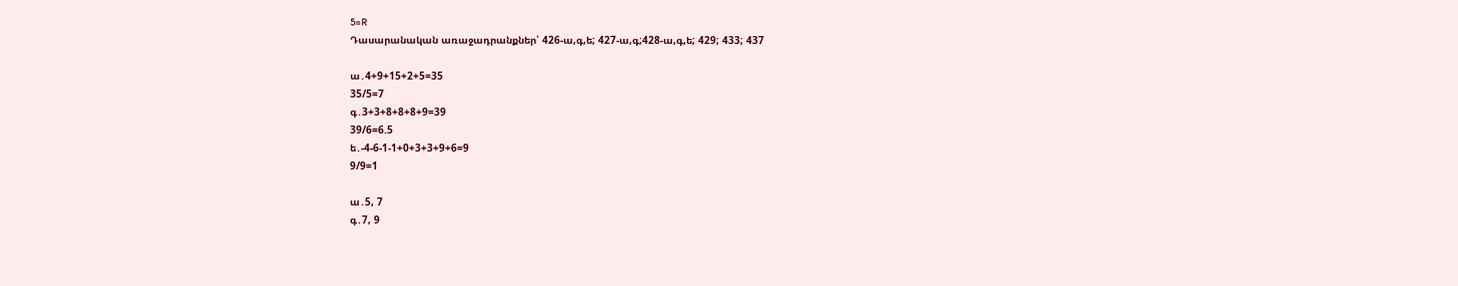5=R
Դասարանական առաջադրանքներ՝ 426-ա,գ,ե; 427-ա,գ;428-ա,գ,ե; 429; 433; 437

ա․4+9+15+2+5=35
35/5=7
գ․3+3+8+8+8+9=39
39/6=6.5
ե․-4-6-1-1+0+3+3+9+6=9
9/9=1

ա․5, 7
գ․7, 9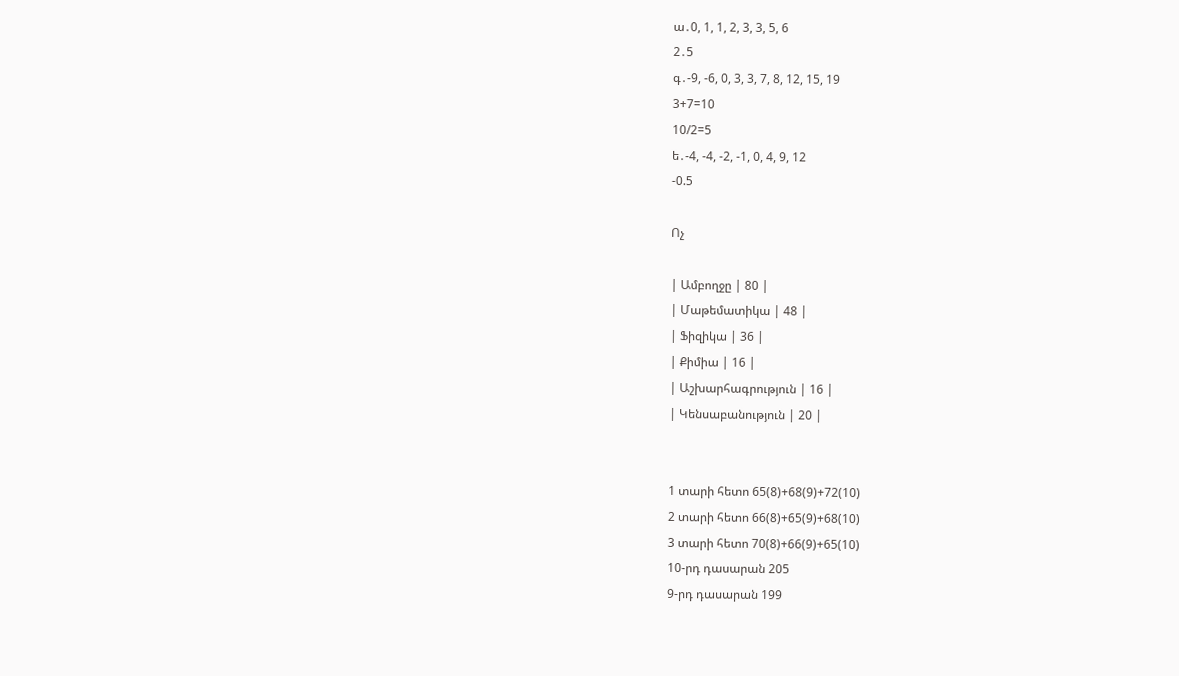ա․0, 1, 1, 2, 3, 3, 5, 6
2․5
գ․-9, -6, 0, 3, 3, 7, 8, 12, 15, 19
3+7=10
10/2=5
ե․-4, -4, -2, -1, 0, 4, 9, 12
-0.5

Ոչ

| Ամբողջը | 80 |
| Մաթեմատիկա | 48 |
| Ֆիզիկա | 36 |
| Քիմիա | 16 |
| Աշխարհագրություն | 16 |
| Կենսաբանություն | 20 |


1 տարի հետո 65(8)+68(9)+72(10)
2 տարի հետո 66(8)+65(9)+68(10)
3 տարի հետո 70(8)+66(9)+65(10)
10-րդ դասարան 205
9-րդ դասարան 199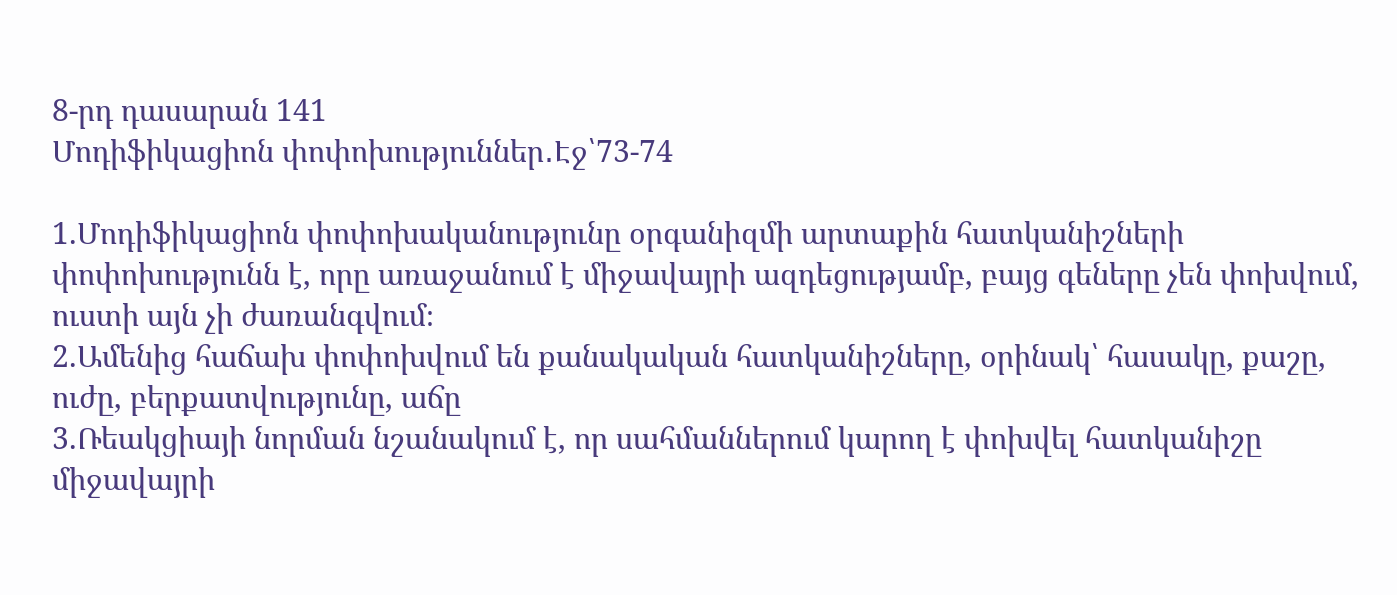8-րդ դասարան 141
Մոդիֆիկացիոն փոփոխություններ․Էջ՝73-74

1.Մոդիֆիկացիոն փոփոխականությունը օրգանիզմի արտաքին հատկանիշների փոփոխությունն է, որը առաջանում է միջավայրի ազդեցությամբ, բայց գեները չեն փոխվում, ուստի այն չի ժառանգվում։
2.Ամենից հաճախ փոփոխվում են քանակական հատկանիշները, օրինակ՝ հասակը, քաշը, ուժը, բերքատվությունը, աճը
3.Ռեակցիայի նորման նշանակում է, որ սահմաններում կարող է փոխվել հատկանիշը միջավայրի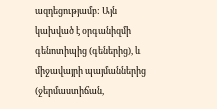ազդեցությամբ: Այն կախված է օրգանիզմի գենոտիպից (գեներից), և միջավայրի պայմաններից (ջերմաստիճան,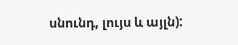սնունդ, լույս և այլն):